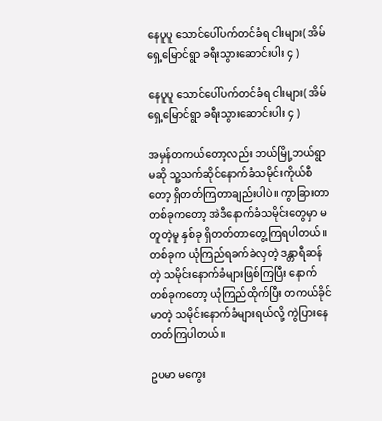နေပူပူ သောင်ပေါ်ပက်တင်ခံရ ငါးများ( အိမ်ရှေ့မြောင်ရွာ ခရီးသွားဆောင်းပါး ၄ )

နေပူပူ သောင်ပေါ်ပက်တင်ခံရ ငါးများ( အိမ်ရှေ့မြောင်ရွာ ခရီးသွားဆောင်းပါး ၄ )

အမှန်တကယ်တော့လည်း ဘယ်မြို့ဘယ်ရွာမဆို သူ့သက်ဆိုင်နောက်ခံသမိုင်းကိုယ်စီတော့ ရှိတတ်ကြတာချည်းပါပဲ။ ကွာခြားတာတစ်ခုကတော့ အဲဒီနောက်ခံသမိုင်းတွေမှာ မတူတဲ့မူ နှစ်ခု ရှိတတ်တာတွေ့ကြရပါတယ်။ တစ်ခုက ယုံကြည်ရခက်ခဲလှတဲ့ ဒန္တာရီဆန်တဲ့ သမိုင်းနောက်ခံများဖြစ်ကြပြီး နောက်တစ်ခုကတော့ ယုံကြည်ထိုက်ပြီး တကယ်ခိုင်မာတဲ့ သမိုင်းနောက်ခံများရယ်လို့ ကွဲပြားနေတတ်ကြပါတယ်။

ဥပမာ မကွေး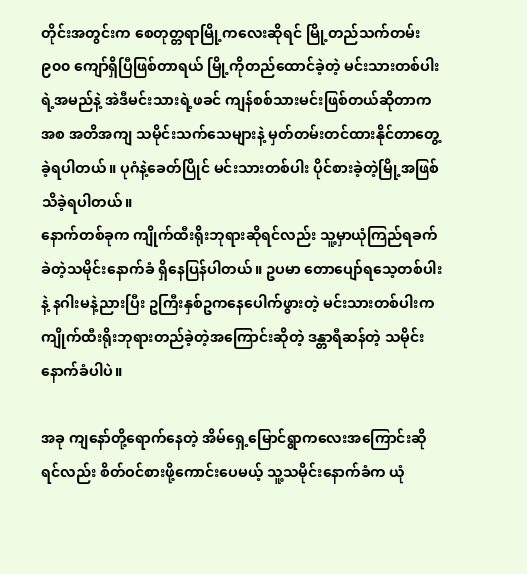တိုင်းအတွင်းက စေတုတ္တရာမြို့ကလေးဆိုရင် မြို့တည်သက်တမ်း ၉၀၀ ကျော်ရှိပြီဖြစ်တာရယ် မြို့ကိုတည်ထောင်ခဲ့တဲ့ မင်းသားတစ်ပါးရဲ့အမည်နဲ့ အဲဒီမင်းသားရဲ့ဖခင် ကျန်စစ်သားမင်းဖြစ်တယ်ဆိုတာကအစ အတိအကျ သမိုင်းသက်သေများနဲ့ မှတ်တမ်းတင်ထားနိုင်တာတွေ့ခဲ့ရပါတယ်။ ပုဂံနဲ့ခေတ်ပြိုင် မင်းသားတစ်ပါး ပိုင်စားခဲ့တဲ့မြို့အဖြစ် သိခဲ့ရပါတယ်။
နောက်တစ်ခုက ကျိုက်ထီးရိုးဘုရားဆိုရင်လည်း သူ့မှာယုံကြည်ရခက်ခဲတဲ့သမိုင်းနောက်ခံ ရှိနေပြန်ပါတယ်။ ဥပမာ တောပျော်ရသေ့တစ်ပါးနဲ့ နဂါးမနဲ့ညားပြီး ဥကြီးနှစ်ဥကနေပေါက်ဖွားတဲ့ မင်းသားတစ်ပါးက ကျိုက်ထီးရိုးဘုရားတည်ခဲ့တဲ့အကြောင်းဆိုတဲ့ ဒန္တာရီဆန်တဲ့ သမိုင်းနောက်ခံပါပဲ။

အခု ကျနော်တို့ရောက်နေတဲ့ အိမ်ရှေ့မြောင်ရွာကလေးအကြောင်းဆိုရင်လည်း စိတ်ဝင်စားဖို့ကောင်းပေမယ့် သူ့သမိုင်းနောက်ခံက ယုံ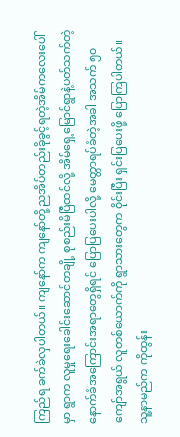ကြည်ရ ခက်ခဲလှပါတယ်။ ကျနော်က ကျနော်တို့ညအိပ်တည်းခိုခွင့်ရတဲ့အိမ်ကလေးပေါ်မှာ ရွာက လူမှုရေးခေါင်းဆောင်တချို့ စုစည်းမိပြီထင်လို့ အိမ်ရှေ့မြောင်ရွာနဲ့ပတ်သက်တဲ့ နောက်ခံအကြောင်းအရာတွေရှိရင် ပြောပြပေးပါလို့ မေတ္တာရပ်ခံတဲ့အခါ အသက် ၅၀ ကျော်အရွယ် လူတစ်ယောက်ကို ရွာသားတွေက ၀ိုင်းပြီး ရှင်းပြပေးဖို့ ပြောကြပါတယ်။ သူ့နာမည်က ကိုထွန်း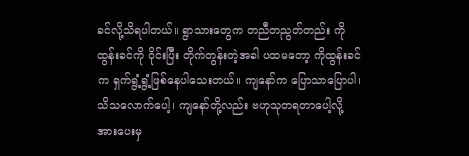ခင်လို့သိရပါတယ်။ ရွာသားတွေက တညီတညွတ်တည်း ကိုထွန်းခင်ကို ၀ိုင်းပြီး တိုက်တွန်းတဲ့အခါ ပထမတော့ ကိုထွန်းခင်က ရှက်ရွံ့ရွံ့ဖြစ်နေပါသေးတယ်။ ကျနော်က ပြောသာပြောပါ၊ သိသလောက်ပေါ့၊ ကျနော်တို့လည်း ဗဟုသုတရတာပေါ့လို့ အားပေးမှ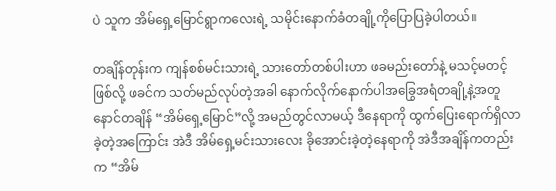ပဲ သူက အိမ်ရှေ့မြောင်ရွာကလေးရဲ့ သမိုင်းနောက်ခံတချို့ကိုပြောပြခဲ့ပါတယ်။

တချိန်တုန်းက ကျန်စစ်မင်းသားရဲ့ သားတော်တစ်ပါးဟာ ဖခမည်းတော်နဲ့ မသင့်မတင့်ဖြစ်လို့ ဖခင်က သတ်မည်လုပ်တဲ့အခါ နောက်လိုက်နောက်ပါအခြွေအရံတချို့နဲ့အတူ နောင်တချိန် “အိမ်ရှေ့မြောင်”လို့ အမည်တွင်လာမယ့် ဒီနေရာကို ထွက်ပြေးရောက်ရှိလာခဲ့တဲ့အကြောင်း အဲဒီ အိမ်ရှေ့မင်းသားလေး ခိုအောင်းခဲ့တဲ့နေရာကို အဲဒီအချိန်ကတည်းက “အိမ်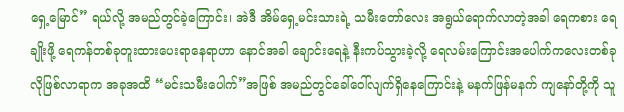ရှေ့မြောင်” ရယ်လို့ အမည်တွင်ခဲ့ကြောင်း၊ အဲဒီ အိမ်ရှေ့မင်းသားရဲ့ သမီးတော်လေး အရွယ်ရောက်လာတဲ့အခါ ရေကစား ရေချိုးဖို့ ရေကန်တစ်ခုတူးထားပေးရာနေရာဟာ နောင်အခါ ချောင်းရေနဲ့ နီးကပ်သွားခဲ့လို့ ရေလမ်းကြောင်းအပေါက်ကလေးတစ်ခုလိုဖြစ်လာရာက အခုအထိ “မင်းသမီးပေါက်”အဖြစ် အမည်တွင်ခေါ်ဝေါ်လျက်ရှိနေကြောင်းနဲ့ မနက်ဖြန်မနက် ကျနော်တို့ကို သူ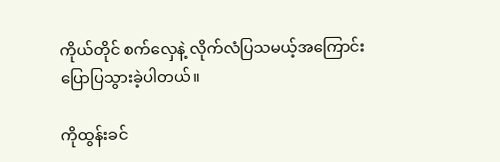ကိုယ်တိုင် စက်လှေနဲ့ လိုက်လံပြသမယ့်အကြောင်း ပြောပြသွားခဲ့ပါတယ်။

ကိုထွန်းခင်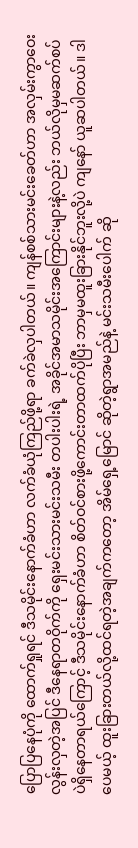ပြောပြနေပုံကို ထောက်ရှုရင် ဒီသမိုင်းနောက်ခံဟာ လက်ခံယုံကြည်ဖို့ရာ ခက်ခဲလှပါတယ်။ ကျန်စစ်သားမင်းခေတ်ဟာ အလှမ်းကွာဝေးလွန်းလှတဲ့အပြင် ဒီနေရာတဝိုက်ကို ရှေးမင်းသားမင်းသမီး တပါးပါးရဲ့ အခိုင်အမာသမိုင်းအကြောင်းများနဲ့လည်း ဘယ်လိုမှမဆက်စပ်ပဲရှိနေတာရယ်ကြောင့် ဒီသမိုင်းနောက်ခံဟာ စိတ်ဝင်စားဖို့ကောင်းတာထက်ပိုပြီး ဘာမှမထူးခြားနိုင်ဘူးလို့ပဲ ကျနော် ယူဆပါတယ်။ ဒါပေမယ့် ထူးခြားတယ်လို့ထင်ရတဲ့အချက်ကတော့ အိမ်ရှေ့မြောင် ဆိုတဲ့ရွာအမည်နဲ့ မင်းသမီးပေါက် ဆို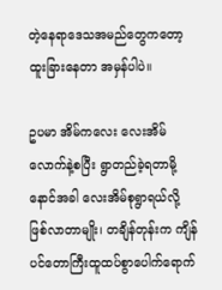တဲ့နေရာဒေသအမည်တွေကတော့ ထူးခြားနေတာ အမှန်ပါပဲ။

ဥပမာ အိမ်ကလေး လေးအိမ်လောက်နဲ့စပြီး ရွာတည်ခဲ့ရတာမို့ နောင်အခါ လေးအိမ်စုရွာရယ်လို့ဖြစ်လာတာမျိုး၊ တချိန်တုန်းက ကျိန်ပင်တောကြီးထူထပ်စွာပေါက်ရောက်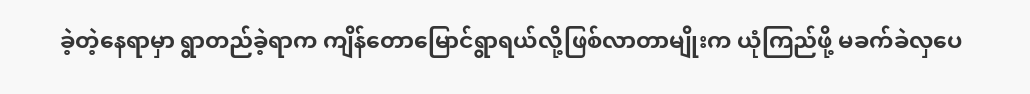ခဲ့တဲ့နေရာမှာ ရွာတည်ခဲ့ရာက ကျိန်တောမြောင်ရွာရယ်လို့ဖြစ်လာတာမျိုးက ယုံကြည်ဖို့ မခက်ခဲလှပေ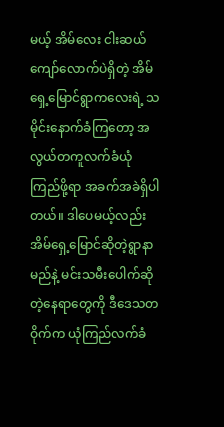မယ့် အိမ်လေး ငါးဆယ်ကျော်လောက်ပဲရှိတဲ့ အိမ်ရှေ့မြောင်ရွာကလေးရဲ့ သမိုင်းနောက်ခံကြတော့ အလွယ်တကူလက်ခံယုံကြည်ဖို့ရာ အခက်အခဲရှိပါတယ်။ ဒါပေမယ့်လည်း အိမ်ရှေ့မြောင်ဆိုတဲ့ရွာနာမည်နဲ့ မင်းသမီးပေါက်ဆိုတဲ့နေရာတွေကို ဒီဒေသတဝိုက်က ယုံကြည်လက်ခံ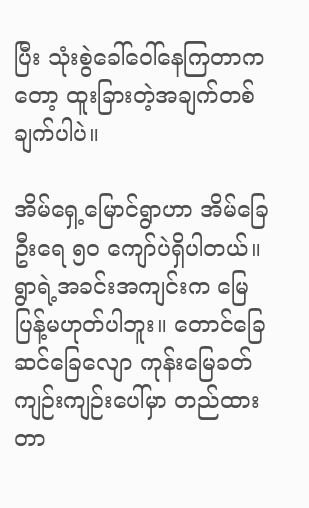ပြီး သုံးစွဲခေါ်ဝေါ်နေကြတာကတော့ ထူးခြားတဲ့အချက်တစ်ချက်ပါပဲ။

အိမ်ရှေ့မြောင်ရွာဟာ အိမ်ခြေဦးရေ ၅၀ ကျော်ပဲရှိပါတယ်။ ရွာရဲ့အခင်းအကျင်းက မြေပြန့်မဟုတ်ပါဘူး။ တောင်ခြေဆင်ခြေလျော ကုန်းမြေခတ်ကျဉ်းကျဉ်းပေါ်မှာ တည်ထားတာ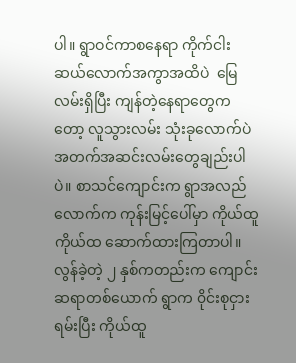ပါ။ ရွာဝင်ကာစနေရာ ကိုက်ငါးဆယ်လောက်အကွာအထိပဲ  မြေလမ်းရှိပြီး ကျန်တဲ့နေရာတွေကတော့ လူသွားလမ်း သုံးခုလောက်ပဲ အတက်အဆင်းလမ်းတွေချည်းပါပဲ။ စာသင်ကျောင်းက ရွာအလည်လောက်က ကုန်းမြင့်ပေါ်မှာ ကိုယ်ထူကိုယ်ထ ဆောက်ထားကြတာပါ။ လွန်ခဲ့တဲ့ ၂ နှစ်ကတည်းက ကျောင်းဆရာတစ်ယောက် ရွာက ၀ိုင်းစုငှားရမ်းပြီး ကိုယ်ထူ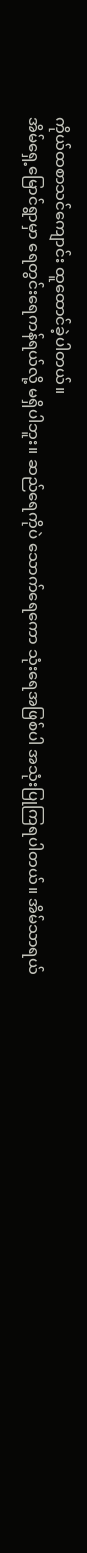ကိုယ်ထစာသင်ကျောင်း ထူထောင်ခဲ့ပါတယ်။
အိမ်ရှေ့မြောင်ရွာမှာ ရေတွင်းရေကန်ရယ်လို့ မရှိပါဘူး။ ဆည်ရေကိုပဲ သောက်ရေကော သုံးရေအဖြစ်ပါ အသုံးပြုကြရပါတယ်။ အိမ်သာရယ်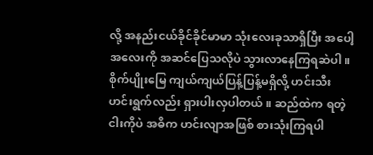လို့ အနည်းငယ်ခိုင်ခိုင်မာမာ သုံးလေးခုသာရှိပြီး အပေါ့အလေးကို အဆင်ပြေသလိုပဲ သွားလာနေကြရဆဲပါ။ စိုက်ပျိုးမြေ ကျယ်ကျယ်ပြန့်ပြန့်မရှိလို့ ဟင်းသီးဟင်းရွက်လည်း ရှားပါးလှပါတယ်။ ဆည်ထဲက ရတဲ့ ငါးကိုပဲ အဓိက ဟင်းလျာအဖြစ် စားသုံးကြရပါ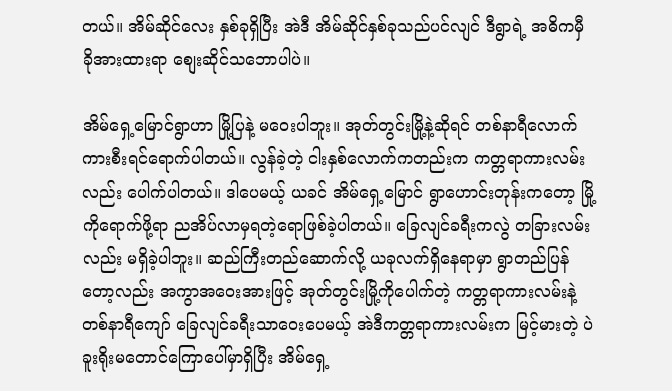တယ်။ အိမ်ဆိုင်လေး နှစ်ခုရှိပြီး အဲဒီ အိမ်ဆိုင်နှစ်ခုသည်ပင်လျင် ဒီရွာရဲ့ အဓိကမှီခိုအားထားရာ စျေးဆိုင်သဘောပါပဲ။

အိမ်ရှေ့မြောင်ရွာဟာ မြို့ပြနဲ့ မဝေးပါဘူး။ အုတ်တွင်းမြို့နဲ့ဆိုရင် တစ်နာရီလောက် ကားစီးရင်ရောက်ပါတယ်။ လွန်ခဲ့တဲ့ ငါးနှစ်လောက်ကတည်းက ကတ္တရာကားလမ်းလည်း ပေါက်ပါတယ်။ ဒါပေမယ့် ယခင် အိမ်ရှေ့မြောင် ရွာဟောင်းတုန်းကတော့ မြို့ကိုရောက်ဖို့ရာ ညအိပ်လာမှရတဲ့ရောဖြစ်ခဲ့ပါတယ်။ ခြေလျင်ခရီးကလွဲ တခြားလမ်းလည်း မရှိခဲ့ပါဘူး။ ဆည်ကြီးတည်ဆောက်လို့ ယခုလက်ရှိနေရာမှာ ရွာတည်ပြန်တော့လည်း အကွာအဝေးအားဖြင့် အုတ်တွင်းမြို့ကိုပေါက်တဲ့ ကတ္တရာကားလမ်းနဲ့ တစ်နာရီကျော် ခြေလျင်ခရီးသာဝေးပေမယ့် အဲဒီကတ္တရာကားလမ်းက မြင့်မားတဲ့ ပဲခူးရိုးမတောင်ကြောပေါ်မှာရှိပြီး အိမ်ရှေ့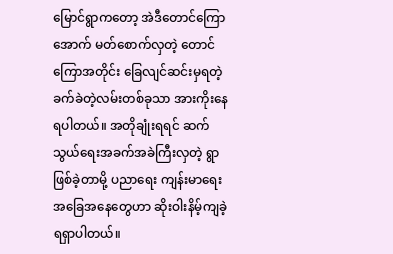မြောင်ရွာကတော့ အဲဒီတောင်ကြောအောက် မတ်စောက်လှတဲ့ တောင်ကြောအတိုင်း ခြေလျင်ဆင်းမှရတဲ့ ခက်ခဲတဲ့လမ်းတစ်ခုသာ အားကိုးနေရပါတယ်။ အတိုချုံးရရင် ဆက်သွယ်ရေးအခက်အခဲကြီးလှတဲ့ ရွာဖြစ်ခဲ့တာမို့ ပညာရေး ကျန်းမာရေးအခြေအနေတွေဟာ ဆိုးဝါးနိမ့်ကျခဲ့ရရှာပါတယ်။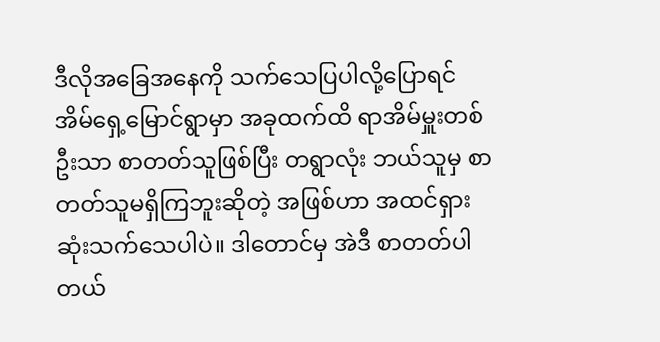ဒီလိုအခြေအနေကို သက်သေပြပါလို့ပြောရင် အိမ်ရှေ့မြောင်ရွာမှာ အခုထက်ထိ ရာအိမ်မှူးတစ်ဦးသာ စာတတ်သူဖြစ်ပြီး တရွာလုံး ဘယ်သူမှ စာတတ်သူမရှိကြဘူးဆိုတဲ့ အဖြစ်ဟာ အထင်ရှားဆုံးသက်သေပါပဲ။ ဒါတောင်မှ အဲဒီ စာတတ်ပါတယ်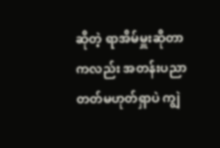ဆိုတဲ့ ရာအိမ်မှူးဆိုတာကလည်း အတန်းပညာတတ်မဟုတ်ရှာပဲ ကျွဲ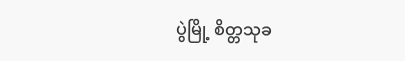ပွဲမြို့ စိတ္တသုခ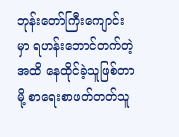ဘုန်းတော်ကြီးကျောင်းမှာ ရဟန်းဘောင်တက်တဲ့အထိ နေထိုင်ခဲ့သူဖြစ်တာမို့ စာရေးစာဖတ်တတ်သူ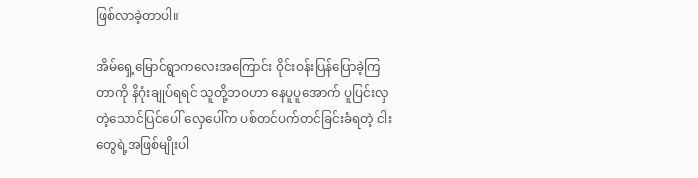ဖြစ်လာခဲ့တာပါ။

အိမ်ရှေ့မြောင်ရွာကလေးအကြောင်း ၀ိုင်းဝန်းပြန်ပြောခဲ့ကြတာကို နိဂုံးချုပ်ရရင် သူတို့ဘဝဟာ နေပူပူအောက် ပူပြင်းလှတဲ့သောင်ပြင်ပေါ် လှေပေါ်က ပစ်တင်ပက်တင်ခြင်းခံရတဲ့ ငါးတွေရဲ့အဖြစ်မျိုးပါ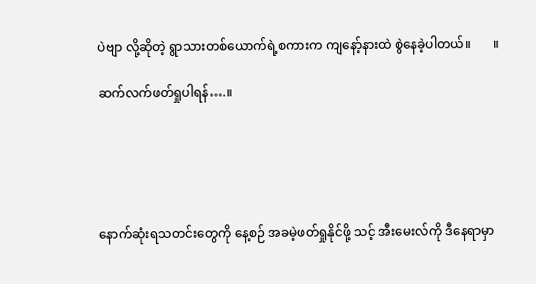ပဲဗျာ လို့ဆိုတဲ့ ရွာသားတစ်ယောက်ရဲ့စကားက ကျနော့်နားထဲ စွဲနေခဲ့ပါတယ်။       ။

ဆက်လက်ဖတ်ရှုပါရန်….။





နောက်ဆုံးရသတင်းတွေကို နေ့စဉ် အခမဲ့ဖတ်ရှုနိုင်ဖို့ သင့် အီးမေးလ်ကို ဒီနေရာမှာ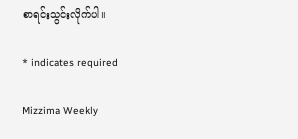စာရင်းသွင်းလိုက်ပါ။

* indicates required

Mizzima Weekly